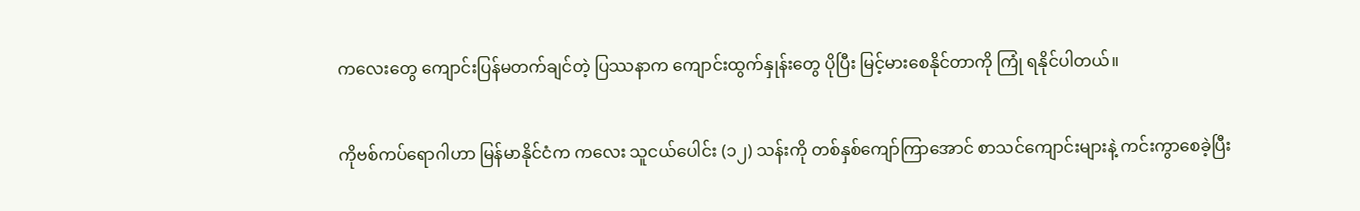ကလေးတွေ ကျောင်းပြန်မတက်ချင်တဲ့ ပြဿနာက ကျောင်းထွက်နှုန်းတွေ ပိုပြီး မြင့်မားစေနိုင်တာကို ကြုံ ရနိုင်ပါတယ်။

ကိုဗစ်ကပ်ရောဂါဟာ မြန်မာနိုင်ငံက ကလေး သူငယ်ပေါင်း (၁၂) သန်းကို တစ်နှစ်ကျော်ကြာအောင် စာသင်ကျောင်းများနဲ့ ကင်းကွာစေခဲ့ပြီး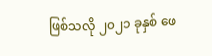ဖြစ်သလို ၂၀၂၁ ခုနှစ် ဖေ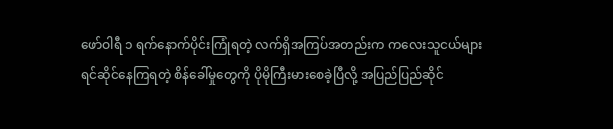ဖော်ဝါရီ ၁ ရက်နောက်ပိုင်းကြုံရတဲ့ လက်ရှိအကြပ်အတည်းက ကလေးသူငယ်များရင်ဆိုင်နေကြရတဲ့ စိန်ခေါ်မှုတွေကို ပိုမိုကြီးမားစေခဲ့ပြီလို့ အပြည်ပြည်ဆိုင်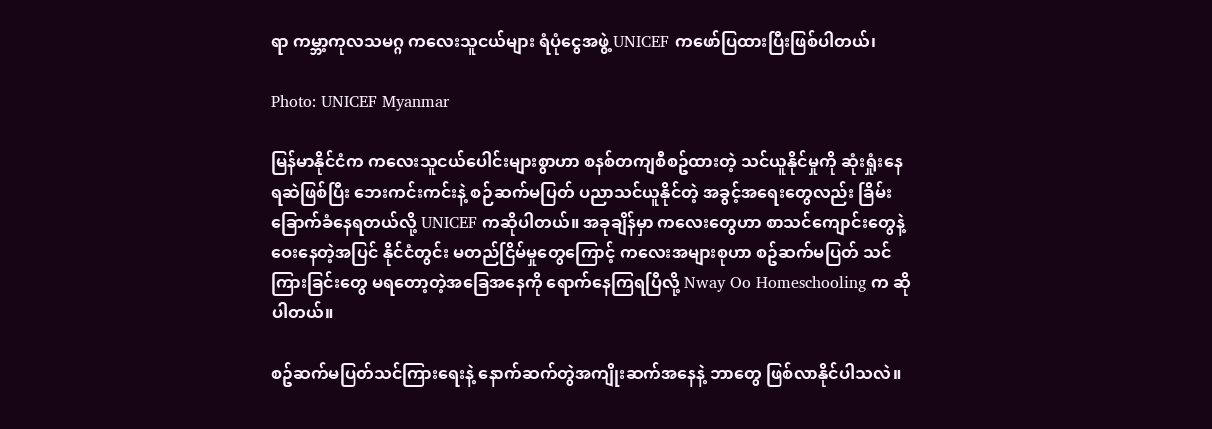ရာ ကမ္ဘာ့ကုလသမဂ္ဂ ကလေးသူငယ်များ ရံပုံငွေအဖွဲ့ UNICEF ကဖော်ပြထားပြီးဖြစ်ပါတယ်၊

Photo: UNICEF Myanmar

မြန်မာနိုင်ငံက ကလေးသူငယ်ပေါင်းများစွာဟာ စနစ်တကျစီစဥ်ထားတဲ့ သင်ယူနိုင်မှုကို ဆုံးရှုံးနေရဆဲဖြစ်ပြီး ဘေးကင်းကင်းနဲ့ စဉ်ဆက်မပြတ် ပညာသင်ယူနိုင်တဲ့ အခွင့်အရေးတွေလည်း ခြိမ်းခြောက်ခံနေရတယ်လို့ UNICEF ကဆိုပါတယ်။ အခုချိန်မှာ ကလေးတွေဟာ စာသင်ကျောင်းတွေနဲ့ ဝေးနေတဲ့အပြင် နိုင်ငံတွင်း မတည်ငြိမ်မှုတွေကြောင့် ကလေးအများစုဟာ စဥ်ဆက်မပြတ် သင်ကြားခြင်းတွေ မရတော့တဲ့အခြေအနေကို ရောက်နေကြရပြီလို့ Nway Oo Homeschooling က ဆိုပါတယ်။

စဥ်ဆက်မပြတ်သင်ကြားရေးနဲ့ နောက်ဆက်တွဲအကျိုးဆက်အနေနဲ့ ဘာတွေ ဖြစ်လာနိုင်ပါသလဲ။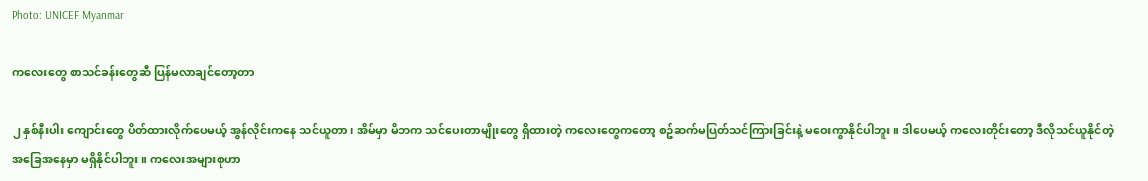Photo: UNICEF Myanmar

ကလေးတွေ စာသင်ခန်းတွေဆီ ပြန်မလာချင်တော့တာ

၂ နှစ်နီးပါး ကျောင်းတွေ ပိတ်ထားလိုက်ပေမယ့် အွန်လိုင်းကနေ သင်ယူတာ၊ အိမ်မှာ မိဘက သင်ပေးတာမျိုးတွေ ရှိထားတဲ့ ကလေးတွေကတော့ စဥ်ဆက်မပြတ်သင်ကြားခြင်းနဲ့ မဝေးကွာနိုင်ပါဘူး။ ဒါပေမယ့် ကလေးတိုင်းတော့ ဒီလိုသင်ယူနိုင်တဲ့ အခြေအနေမှာ မရှိနိုင်ပါဘူး။ ကလေးအများစုဟာ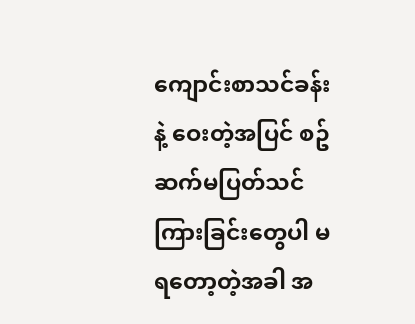ကျောင်းစာသင်ခန်းနဲ့ ဝေးတဲ့အပြင် စဥ်ဆက်မပြတ်သင်ကြားခြင်းတွေပါ မရတော့တဲ့အခါ အ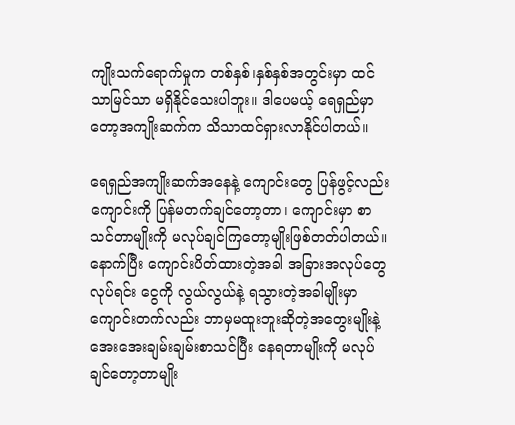ကျိုးသက်ရောက်မှုက တစ်နှစ်၊နှစ်နှစ်အတွင်းမှာ ထင်သာမြင်သာ မရှိနိုင်သေးပါဘူး။ ဒါပေမယ့် ရေရှည်မှာတော့အကျိုးဆက်က သိသာထင်ရှားလာနိုင်ပါတယ်။

ရေရှည်အကျိုးဆက်အနေနဲ့ ကျောင်းတွေ ပြန်ဖွင့်လည်း ကျောင်းကို ပြန်မတက်ချင်တော့တာ၊ ကျောင်းမှာ စာသင်တာမျိုးကို မလုပ်ချင်ကြတော့မျိုးဖြစ်တတ်ပါတယ်။ နောက်ပြီး ကျောင်းပိတ်ထားတဲ့အခါ အခြားအလုပ်တွေ လုပ်ရင်း ငွေကို လွယ်လွယ်နဲ့ ရသွားတဲ့အခါမျိုးမှာ ကျောင်းတက်လည်း ဘာမှမထူးဘူးဆိုတဲ့အတွေးမျိုးနဲ့ အေးအေးချမ်းချမ်းစာသင်ပြီး နေရတာမျိုးကို မလုပ်ချင်တော့တာမျိုး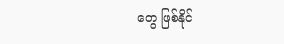တွေ ဖြစ်နိုင်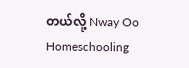တယ်လို့ Nway Oo Homeschooling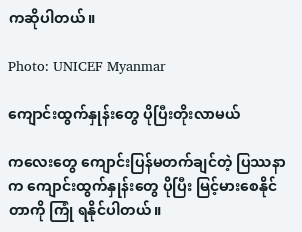ကဆိုပါတယ်။

Photo: UNICEF Myanmar

ကျောင်းထွက်နှုန်းတွေ ပိုပြီးတိုးလာမယ်

ကလေးတွေ ကျောင်းပြန်မတက်ချင်တဲ့ ပြဿနာက ကျောင်းထွက်နှုန်းတွေ ပိုပြီး မြင့်မားစေနိုင်တာကို ကြုံ ရနိုင်ပါတယ်။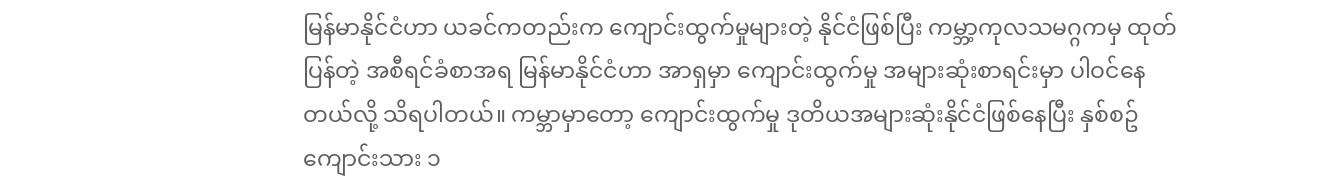မြန်မာနိုင်ငံဟာ ယခင်ကတည်းက‌ ကျောင်းထွက်မှုများတဲ့ နိုင်ငံဖြစ်ပြီး ကမ္ဘာ့ကုလသမဂ္ဂကမှ ထုတ်ပြန်တဲ့ အစီရင်ခံစာအရ မြန်မာနိုင်ငံဟာ အာရှမှာ ကျောင်းထွက်မှု အများဆုံးစာရင်းမှာ ပါဝင်နေတယ်လို့ သိရပါတယ်။ ကမ္ဘာမှာတော့ ကျောင်းထွက်မှု ဒုတိယအများဆုံးနိုင်ငံဖြစ်နေပြီး နှစ်စဥ် ကျောင်းသား ၁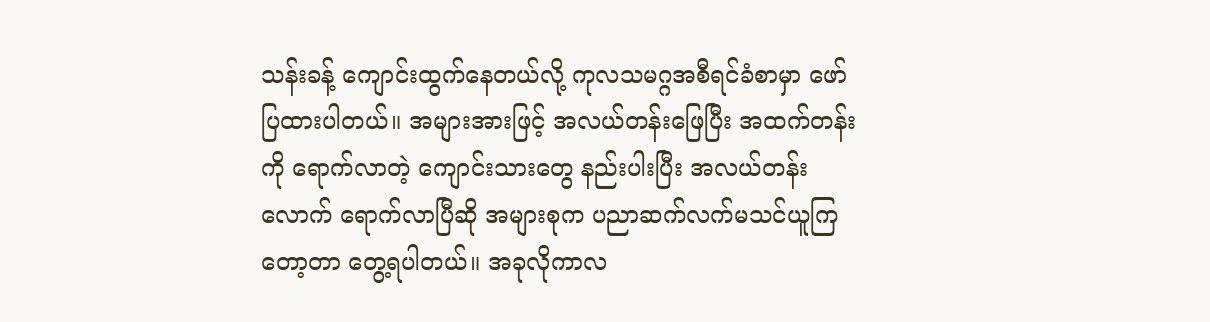သန်းခန့် ကျောင်းထွက်နေတယ်လို့ ကုလသမဂ္ဂအစီရင်ခံစာမှာ ဖော်ပြထားပါတယ်။ အများအားဖြင့် အလယ်တန်းဖြေပြီး အထက်တန်းကို ရောက်လာတဲ့ ကျောင်းသားတွေ နည်းပါးပြီး အလယ်တန်းလောက် ရောက်လာပြီဆို အများစုက ပညာဆက်လက်မသင်ယူကြတော့တာ တွေ့ရပါတယ်။ အခုလိုကာလ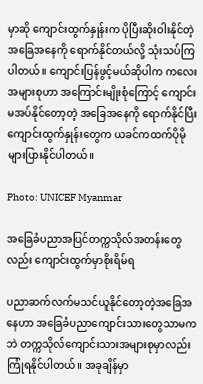မှာဆို ကျောင်းထွက်နှုန်းက ပိုပြီးဆိုးဝါးနိုင်တဲ့ အခြေအနေကို ရောက်နိုင်တယ်လို့ သုံးသပ်ကြပါတယ်။ ကျောင်းပြန်ဖွင့်မယ်ဆိုပါက ကလေးအများစုဟာ အကြောင်းမျိုးစုံကြောင့် ကျောင်းမအပ်နိုင်တော့တဲ့ အခြေအနေကို ရောက်နိုင်ပြီး ကျောင်းထွက်နှုန်းတွေက ယခင်ကထက်ပိုမိုများပြားနိုင်ပါတယ်။

Photo: UNICEF Myanmar

အခြေခံပညာအပြင်တက္ကသိုလ်အတန်းတွေလည်း ကျောင်းထွက်မှာစိုးရိမ်ရ

ပညာဆက်လက်မသင်ယူနိုင်တော့တဲ့အခြေအနေဟာ အခြေခံပညာကျောင်းသားတွေသာမကဘဲ တက္ကသိုလ်ကျောင်းသားအများစုမှာလည်း ကြုံရနိုင်ပါတယ်။ အခုချိန်မှာ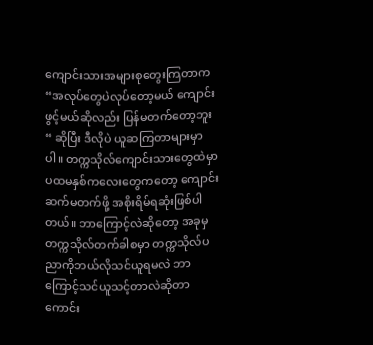ကျောင်းသားအများစုတွေးကြတာက “အလုပ်တွေပဲလုပ်တော့မယ် ကျောင်းဖွင့်မယ်ဆိုလည်း ပြန်မတက်တော့ဘူး “ ဆိုပြီး ဒီလိုပဲ ယူဆကြတာများမှာပါ။ တက္ကသိုလ်ကျောင်းသားတွေထဲမှာ ပထမနှစ်ကလေးတွေကတော့ ကျောင်းဆက်မတက်ဖို့ အစိုးရိမ်ရဆုံးဖြစ်ပါတယ်။ ဘာကြောင့်လဲဆိုတော့ အခုမှ တက္ကသိုလ်တက်ခါစမှာ တက္ကသိုလ်ပညာကိုဘယ်လိုသင်ယူရမလဲ ဘာကြောင့်သင်ယူသင့်တာလဲဆိုတာ ကောင်း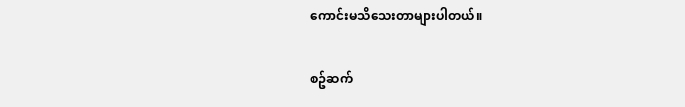ကောင်းမသိသေးတာများပါတယ်။

စဥ်ဆက်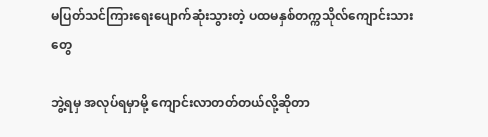မပြတ်သင်ကြား‌ရေးပျောက်ဆုံးသွားတဲ့ ပထမနှစ်တက္ကသိုလ်ကျောင်းသားတွေ

ဘွဲ့ရမှ အလုပ်ရမှာမို့ ကျောင်းလာတတ်တယ်လို့ဆိုတာ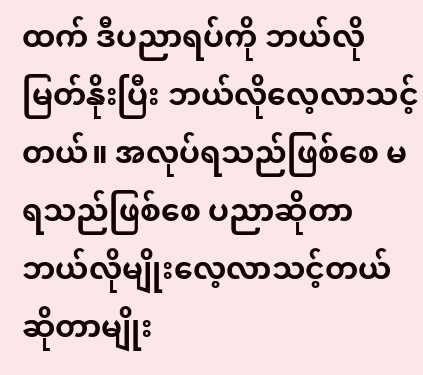ထက် ဒီပညာရပ်ကို ဘယ်လိုမြတ်နိုးပြီး ဘယ်လိုလေ့လာသင့်တယ်။ အလုပ်ရသည်ဖြစ်စေ မရသည်ဖြစ်စေ ပညာဆိုတာ ဘယ်လိုမျိုးလေ့လာသင့်တယ် ဆိုတာမျိုး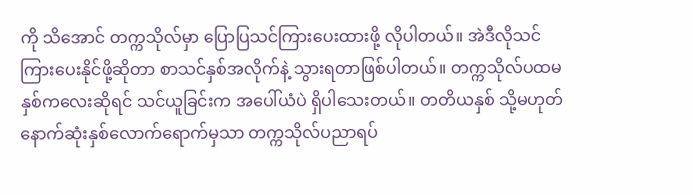ကို သိအောင် တက္ကသိုလ်မှာ ပြောပြသင်ကြားပေးထားဖို့ လိုပါတယ်။ အဲဒီလိုသင်ကြားပေးနိုင်ဖို့ဆိုတာ စာသင်နှစ်အလိုက်နဲ့ သွားရတာဖြစ်ပါတယ်။ တက္ကသိုလ်ပထမနှစ်ကလေးဆိုရင် သင်ယူခြင်းက အပေါ်ယံပဲ ရှိပါသေးတယ်။ တတိယနှစ် သို့မဟုတ် နောက်ဆုံးနှစ်လောက်ရောက်မှသာ တက္ကသိုလ်ပညာရပ်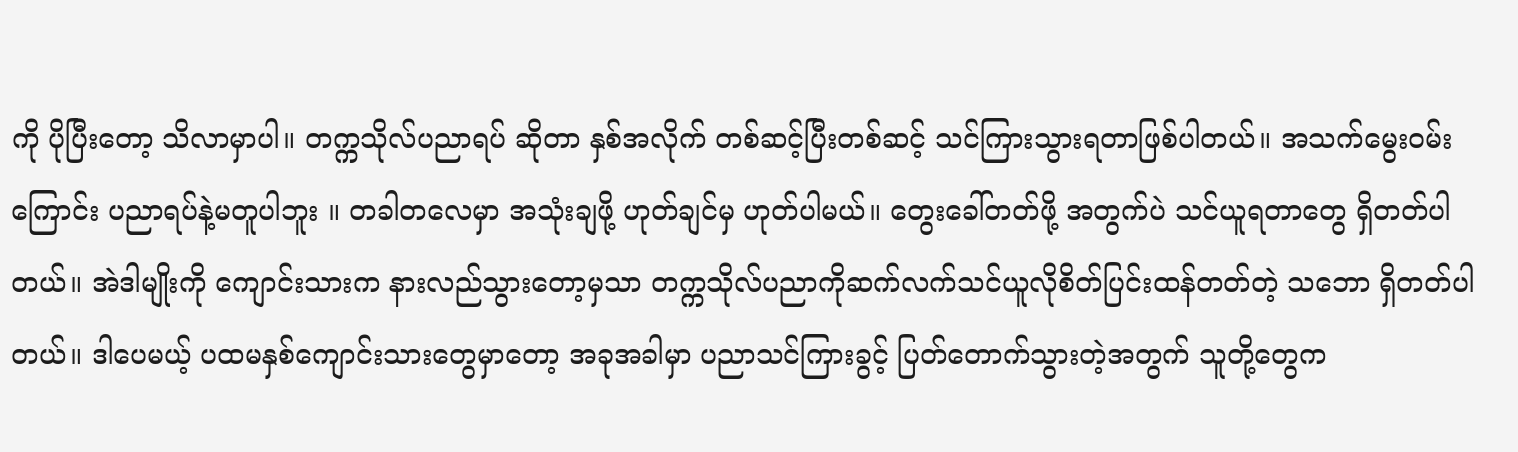ကို ပိုပြီးတော့ သိလာမှာပါ။ တက္ကသိုလ်ပညာရပ် ဆိုတာ နှစ်အလိုက် တစ်ဆင့်ပြီးတစ်ဆင့် သင်ကြားသွားရတာဖြစ်ပါတယ်။ အသက်မွေးဝမ်းကြောင်း ပညာရပ်နဲ့မတူပါဘူး ။ တခါတလေမှာ အသုံးချဖို့ ဟုတ်ချင်မှ ဟုတ်ပါမယ်။ တွေးခေါ်တတ်ဖို့ အတွက်ပဲ သင်ယူရတာတွေ ရှိတတ်ပါတယ်။ အဲဒါမျိုးကို ကျောင်းသားက နားလည်သွားတော့မှသာ တက္ကသိုလ်ပညာကိုဆက်လက်သင်ယူလိုစိတ်ပြင်းထန်တတ်တဲ့ သဘော ရှိတတ်ပါတယ်။ ဒါပေမယ့် ပထမနှစ်ကျောင်းသားတွေမှာတော့ အခုအခါမှာ ပညာသင်ကြားခွင့် ပြတ်တောက်သွားတဲ့အတွက် သူတို့တွေက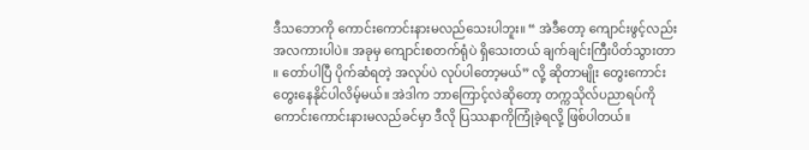ဒီသဘောကို ကောင်းကောင်းနားမလည်သေးပါဘူး။ “ အဲဒီတော့ ကျောင်းဖွင့်လည်း အလကားပါပဲ။ အခုမှ ကျောင်းစတက်ရုံပဲ ရှိသေးတယ် ချက်ချင်းကြီးပိတ်သွားတာ ။ တော်ပါပြီ ပိုက်ဆံရတဲ့ အလုပ်ပဲ လုပ်ပါတော့မယ်” လို့ ဆိုတာမျိုး တွေးကောင်းတွေးနေနိုင်ပါလိမ့်မယ်။ အဲဒါက ဘာကြောင့်လဲဆိုတော့ တက္ကသိုလ်ပညာရပ်ကိုကောင်းကောင်းနားမလည်ခင်မှာ ဒီလို ပြဿနာကိုကြုံခဲ့ရလို့ ဖြစ်ပါတယ်။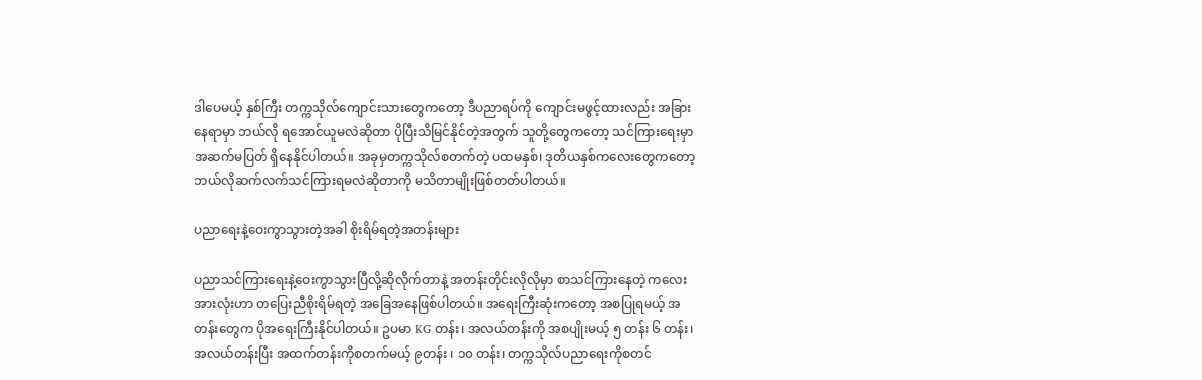ဒါပေမယ့် နှစ်ကြီး တက္ကသိုလ်ကျောင်းသားတွေကတော့ ဒီပညာရပ်ကို ကျောင်းမဖွင့်ထားလည်း အခြားနေရာမှာ ဘယ်လို ရအောင်ယူမလဲဆိုတာ ပိုပြီးသိမြင်နိုင်တဲ့အတွက် သူတို့တွေကတော့ သင်ကြား‌ရေးမှာအဆက်မပြတ် ရှိနေနိုင်ပါတယ်။ အခုမှတက္ကသိုလ်စတက်တဲ့ ပထမနှစ်၊ ဒုတိယနှစ်ကလေးတွေကတော့ ဘယ်လိုဆက်လက်သင်ကြားရမလဲဆိုတာကို မသိတာမျိုးဖြစ်တတ်ပါတယ်။

ပညာရေးနဲ့ဝေးကွာသွားတဲ့အခါ စိုးရိမ်ရတဲ့အတန်းများ

ပညာသင်ကြားရေးနဲ့ဝေးကွာသွားပြီလို့ဆိုလိုက်တာနဲ့ အတန်းတိုင်းလိုလိုမှာ စာသင်ကြားနေတဲ့ ကလေးအားလုံးဟာ တပြေးညီစိုးရိမ်ရတဲ့ အခြေအနေဖြစ်ပါတယ်။ အရေးကြီးဆုံးကတော့ အစပြုရမယ့် အတန်းတွေက ပိုအရေးကြီးနိုင်ပါတယ်။ ဥပမာ KG တန်း၊ အလယ်တန်းကို အစပျိုးမယ့် ၅ တန်း ၆ တန်း၊ အလယ်တန်းပြီး အထက်တန်းကိုစတက်မယ့် ၉တန်း ၊ ၁၀ တန်း၊ တက္ကသိုလ်ပညာရေးကိုစတင်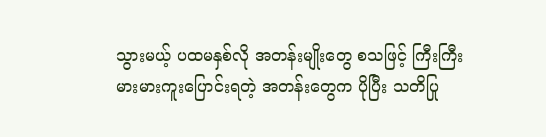သွားမယ့် ပထမနှစ်လို အတန်းမျိုးတွေ စသဖြင့် ကြီးကြီးမားမားကူးပြောင်းရတဲ့ အတန်းတွေက ပိုပြီး သတိပြု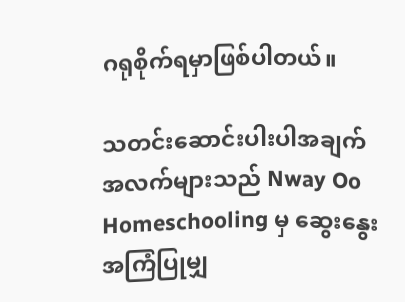ဂရုစိုက်ရမှာဖြစ်ပါတယ်။

သတင်းဆောင်းပါးပါအချက်အလက်များသည် Nway Oo Homeschooling မှ ဆွေးနွေးအကြံပြုမျှ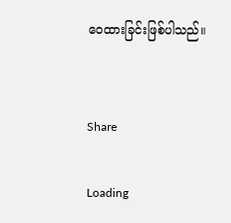ဝေထားခြင်းဖြစ်ပါသည်။


Share

Loading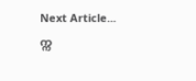Next Article...
က္က